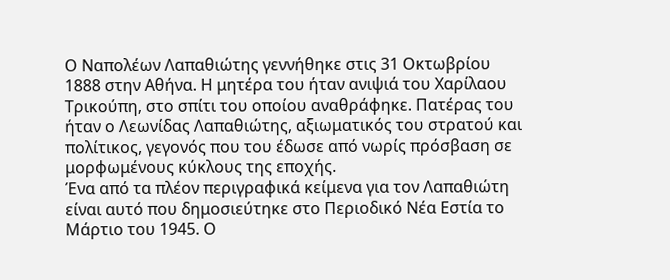Ο Ναπολέων Λαπαθιώτης γεννήθηκε στις 31 Οκτωβρίου 1888 στην Αθήνα. Η μητέρα του ήταν ανιψιά του Χαρίλαου Τρικούπη, στο σπίτι του οποίου αναθράφηκε. Πατέρας του ήταν ο Λεωνίδας Λαπαθιώτης, αξιωματικός του στρατού και πολίτικος, γεγονός που του έδωσε από νωρίς πρόσβαση σε μορφωμένους κύκλους της εποχής.
Ένα από τα πλέον περιγραφικά κείμενα για τον Λαπαθιώτη είναι αυτό που δημοσιεύτηκε στο Περιοδικό Νέα Εστία το Μάρτιο του 1945. Ο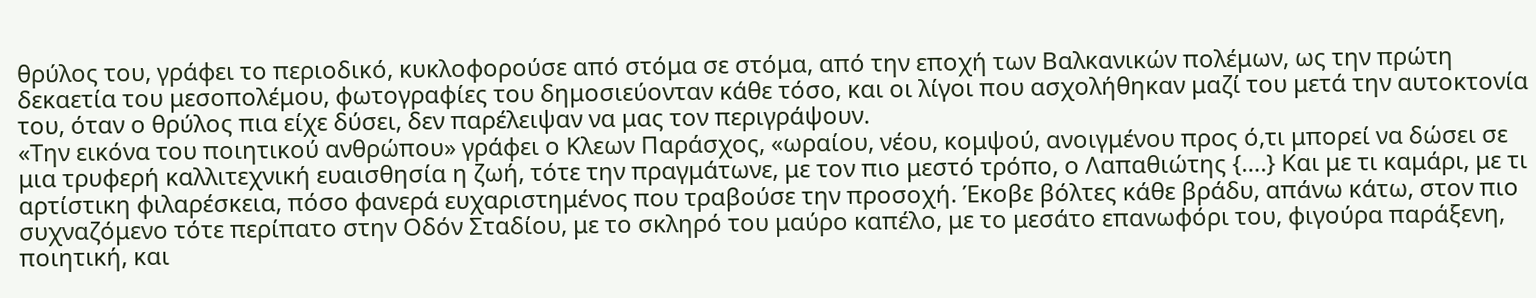θρύλος του, γράφει το περιοδικό, κυκλοφορούσε από στόμα σε στόμα, από την εποχή των Βαλκανικών πολέμων, ως την πρώτη δεκαετία του μεσοπολέμου, φωτογραφίες του δημοσιεύονταν κάθε τόσο, και οι λίγοι που ασχολήθηκαν μαζί του μετά την αυτοκτονία του, όταν ο θρύλος πια είχε δύσει, δεν παρέλειψαν να μας τον περιγράψουν.
«Την εικόνα του ποιητικού ανθρώπου» γράφει ο Κλεων Παράσχος, «ωραίου, νέου, κομψού, ανοιγμένου προς ό,τι μπορεί να δώσει σε μια τρυφερή καλλιτεχνική ευαισθησία η ζωή, τότε την πραγμάτωνε, με τον πιο μεστό τρόπο, ο Λαπαθιώτης {….} Και με τι καμάρι, με τι αρτίστικη φιλαρέσκεια, πόσο φανερά ευχαριστημένος που τραβούσε την προσοχή. Έκοβε βόλτες κάθε βράδυ, απάνω κάτω, στον πιο συχναζόμενο τότε περίπατο στην Οδόν Σταδίου, με το σκληρό του μαύρο καπέλο, με το μεσάτο επανωφόρι του, φιγούρα παράξενη, ποιητική, και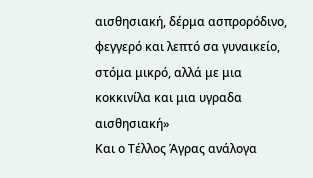αισθησιακή, δέρμα ασπρορόδινο, φεγγερό και λεπτό σα γυναικείο, στόμα μικρό, αλλά με μια κοκκινίλα και μια υγραδα αισθησιακή»
Και ο Τέλλος Άγρας ανάλογα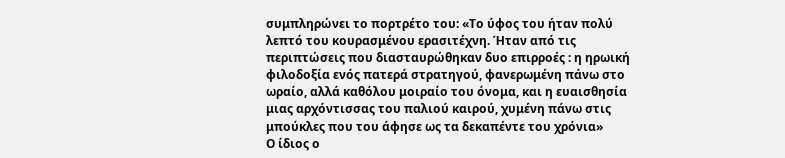συμπληρώνει το πορτρέτο του: «Το ύφος του ήταν πολύ λεπτό του κουρασμένου ερασιτέχνη. Ήταν από τις περιπτώσεις που διασταυρώθηκαν δυο επιρροές : η ηρωική φιλοδοξία ενός πατερά στρατηγού, φανερωμένη πάνω στο ωραίο, αλλά καθόλου μοιραίο του όνομα, και η ευαισθησία μιας αρχόντισσας του παλιού καιρού, χυμένη πάνω στις μπούκλες που του άφησε ως τα δεκαπέντε του χρόνια»
Ο ίδιος ο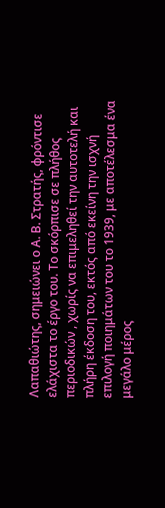Λαπαθιώτης, σημειώνει ο Α. Β. Στρατής, φρόντισε ελάχιστα το έργο του. Το σκόρπισε σε πλήθος περιοδικών , χωρίς να επιμεληθεί την αυτοτελή και πλήρη έκδοση του, εκτός από εκείνη την ισχνή επιλογή ποιημάτων του το 1939, με αποτέλεσμα ένα μεγάλο μέρος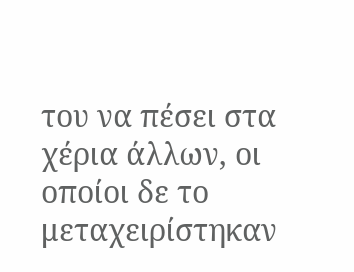του να πέσει στα χέρια άλλων, οι οποίοι δε το μεταχειρίστηκαν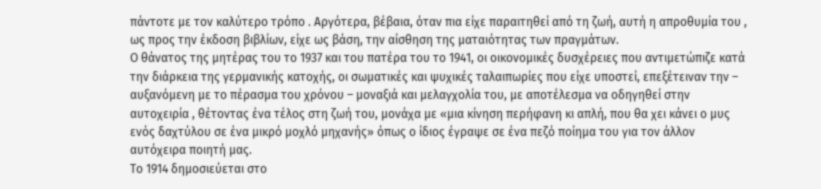πάντοτε με τον καλύτερο τρόπο . Αργότερα, βέβαια, όταν πια είχε παραιτηθεί από τη ζωή, αυτή η απροθυμία του , ως προς την έκδοση βιβλίων, είχε ως βάση, την αίσθηση της ματαιότητας των πραγμάτων.
Ο θάνατος της μητέρας του το 1937 και του πατέρα του το 1941, οι οικονομικές δυσχέρειες που αντιμετώπιζε κατά την διάρκεια της γερμανικής κατοχής, οι σωματικές και ψυχικές ταλαιπωρίες που είχε υποστεί, επεξέτειναν την – αυξανόμενη με το πέρασμα του χρόνου – μοναξιά και μελαγχολία του, με αποτέλεσμα να οδηγηθεί στην αυτοχειρία , θέτοντας ένα τέλος στη ζωή του, μονάχα με «μια κίνηση περήφανη κι απλή, που θα χει κάνει ο μυς ενός δαχτύλου σε ένα μικρό μοχλό μηχανής» όπως ο ίδιος έγραψε σε ένα πεζό ποίημα του για τον άλλον αυτόχειρα ποιητή μας.
Το 1914 δημοσιεύεται στο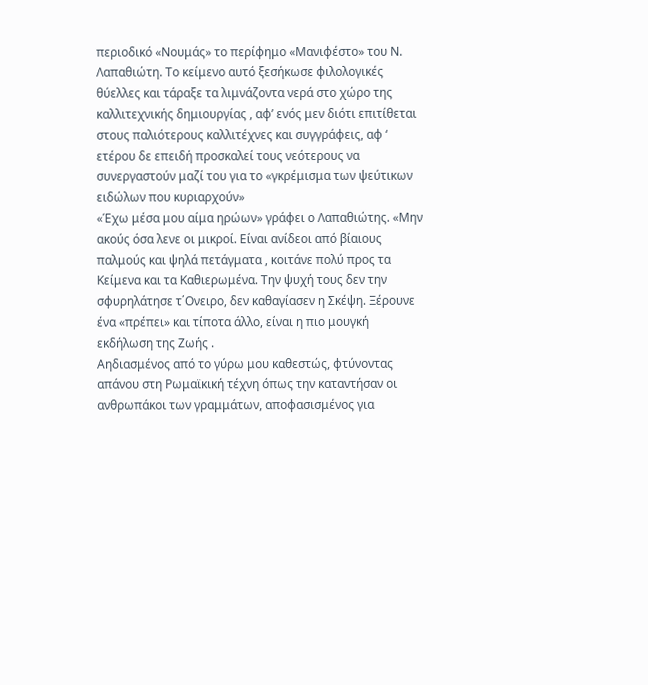περιοδικό «Νουμάς» το περίφημο «Μανιφέστο» του Ν. Λαπαθιώτη. Το κείμενο αυτό ξεσήκωσε φιλολογικές θύελλες και τάραξε τα λιμνάζοντα νερά στο χώρο της καλλιτεχνικής δημιουργίας , αφ’ ενός μεν διότι επιτίθεται στους παλιότερους καλλιτέχνες και συγγράφεις, αφ ‘ ετέρου δε επειδή προσκαλεί τους νεότερους να συνεργαστούν μαζί του για το «γκρέμισμα των ψεύτικων ειδώλων που κυριαρχούν»
«Έχω μέσα μου αίμα ηρώων» γράφει ο Λαπαθιώτης. «Μην ακούς όσα λενε οι μικροί. Είναι ανίδεοι από βίαιους παλμούς και ψηλά πετάγματα , κοιτάνε πολύ προς τα Κείμενα και τα Καθιερωμένα. Την ψυχή τους δεν την σφυρηλάτησε τ΄Ονειρο, δεν καθαγίασεν η Σκέψη. Ξέρουνε ένα «πρέπει» και τίποτα άλλο, είναι η πιο μουγκή εκδήλωση της Ζωής .
Αηδιασμένος από το γύρω μου καθεστώς, φτύνοντας απάνου στη Ρωμαϊκική τέχνη όπως την καταντήσαν οι ανθρωπάκοι των γραμμάτων, αποφασισμένος για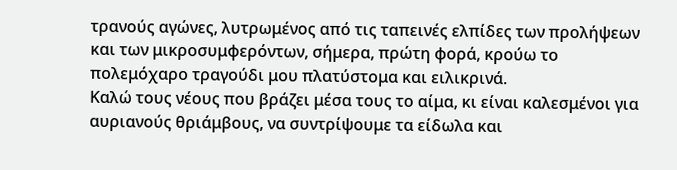τρανούς αγώνες, λυτρωμένος από τις ταπεινές ελπίδες των προλήψεων και των μικροσυμφερόντων, σήμερα, πρώτη φορά, κρούω το πολεμόχαρο τραγούδι μου πλατύστομα και ειλικρινά.
Καλώ τους νέους που βράζει μέσα τους το αίμα, κι είναι καλεσμένοι για αυριανούς θριάμβους, να συντρίψουμε τα είδωλα και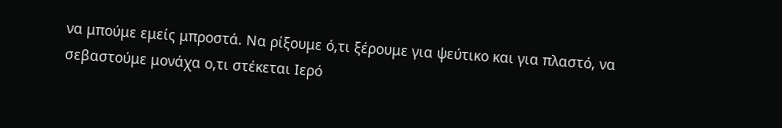να μπούμε εμείς μπροστά. Να ρίξουμε ό,τι ξέρουμε για ψεύτικο και για πλαστό, να σεβαστούμε μονάχα ο,τι στέκεται Ιερό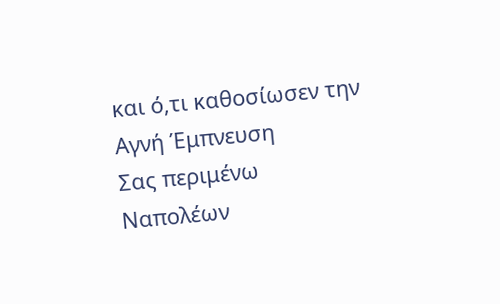και ό,τι καθοσίωσεν την Αγνή Έμπνευση
Σας περιμένω
Ναπολέων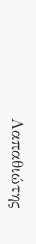Λαπαθιώτης